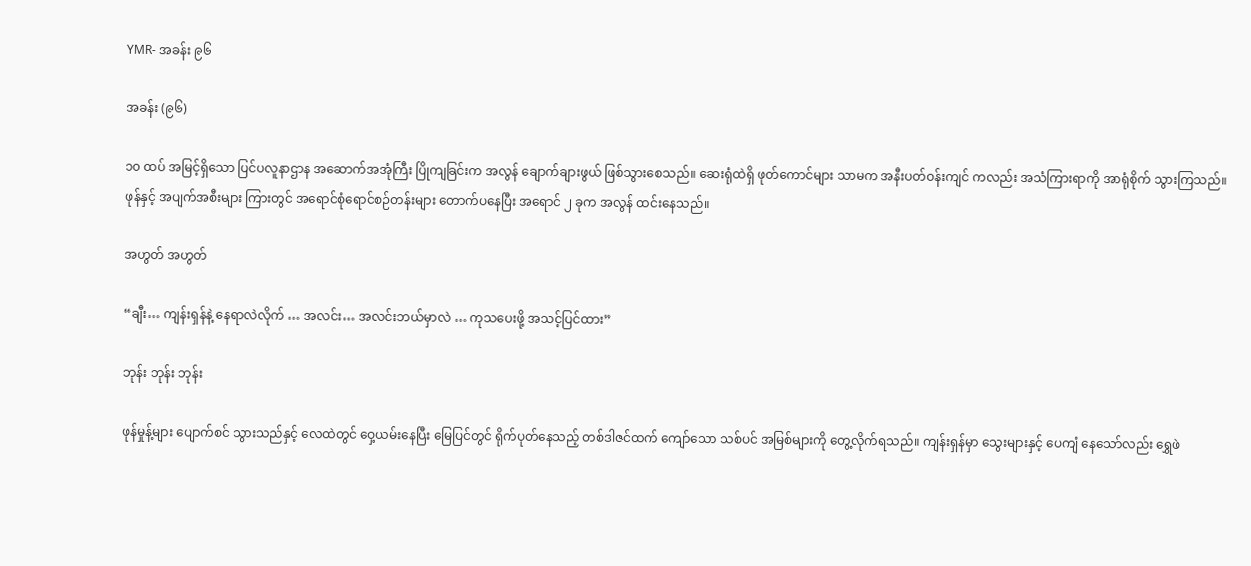YMR- အခန်း ၉၆

အခန်း (၉၆)

၁၀ ထပ် အမြင့်ရှိသော ပြင်ပလူနာဌာန အဆောက်အအုံကြီး ပြိုကျခြင်းက အလွန် ချောက်ချားဖွယ် ဖြစ်သွားစေသည်။ ဆေးရုံထဲရှိ ဖုတ်ကောင်များ သာမက အနီးပတ်ဝန်းကျင် ကလည်း အသံကြားရာကို အာရုံစိုက် သွားကြသည်။ ဖုန်နှင့် အပျက်အစီးများ ကြားတွင် အရောင်စုံရောင်စဉ်တန်းများ တောက်ပနေပြီး အရောင် ၂ ခုက အလွန် ထင်းနေသည်။

အဟွတ် အဟွတ်

“ချီး… ကျန်းရှန်နဲ့ နေရာလဲလိုက် … အလင်း… အလင်းဘယ်မှာလဲ … ကုသပေးဖို့ အသင့်ပြင်ထား”

ဘုန်း ဘုန်း ဘုန်း

ဖုန်မှုန့်များ ပျောက်စင် သွားသည်နှင့် လေထဲတွင် ဝှေ့ယမ်းနေပြီး မြေပြင်တွင် ရိုက်ပုတ်နေသည့် တစ်ဒါဇင်ထက် ကျော်သော သစ်ပင် အမြစ်များကို တွေ့လိုက်ရသည်။ ကျန်းရှန်မှာ သွေးများနှင့် ပေကျံ နေသော်လည်း ရွှေဖဲ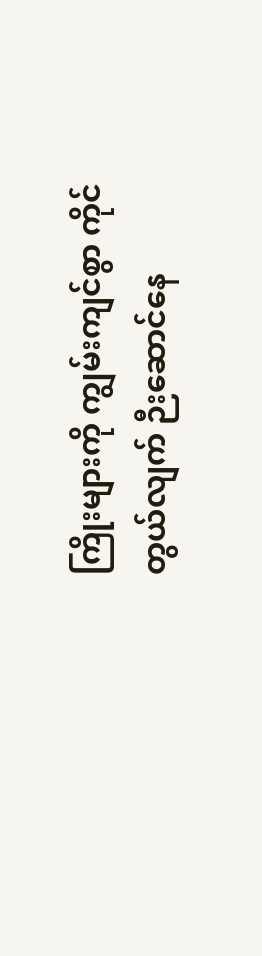ကြိုးများကို ကျွမ်းကျင်စွာ ကိုင်တွယ်လျက် ဉီးဆောင်နေ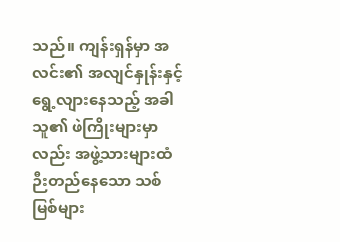သည်။ ကျန်းရှန်မှာ အလင်း၏ အလျင်နှုန်းနှင့် ရွေ့လျားနေသည့် အခါ သူ၏ ဖဲကြိုးများမှာလည်း အဖွဲ့သားများထံ ဉီးတည်နေသော သစ်မြစ်များ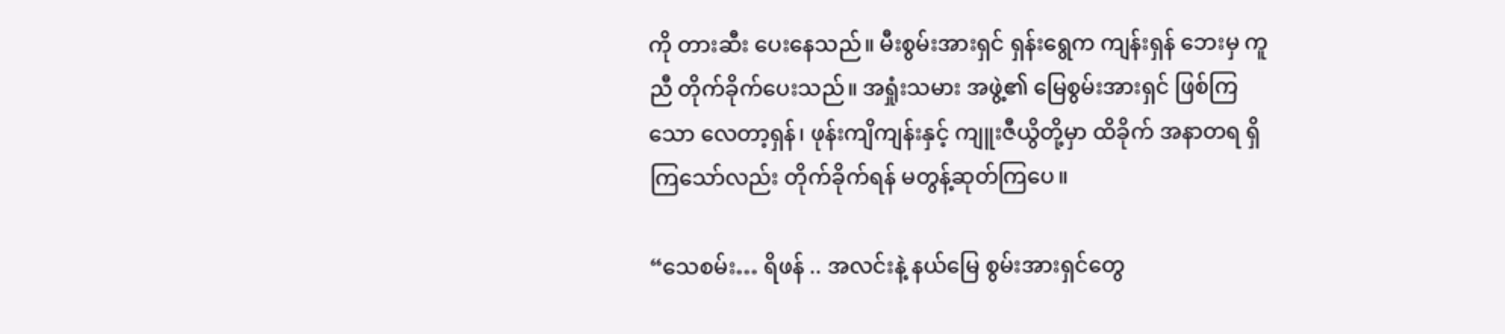ကို တားဆီး ပေးနေသည်။ မီးစွမ်းအားရှင် ရှန်းရွေက ကျန်းရှန် ဘေးမှ ကူညီ တိုက်ခိုက်ပေးသည်။ အရှုံးသမား အဖွဲ့၏ မြေစွမ်းအားရှင် ဖြစ်ကြသော လေတာ့ရှန်၊ ဖုန်းကျိကျန်းနှင့် ကျူးဇီယွိတို့မှာ ထိခိုက် အနာတရ ရှိကြသော်လည်း တိုက်ခိုက်ရန် မတွန့်ဆုတ်ကြပေ။

“သေစမ်း… ရိဖန် .. အလင်းနဲ့ နယ်မြေ စွမ်းအားရှင်တွေ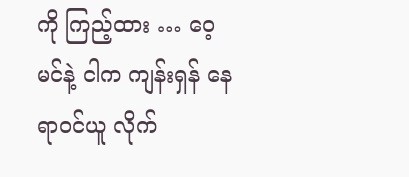ကို ကြည့်ထား … ဝေ့မင်နဲ့ ငါက ကျန်းရှန် နေရာဝင်ယူ လိုက်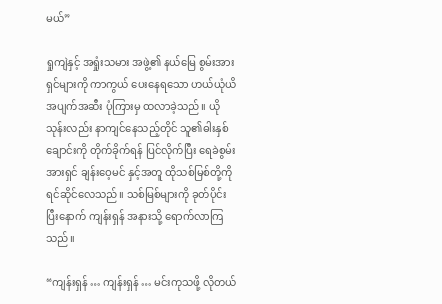မယ်”

ရှုကျဲနှင့် အရှုံးသမား အဖွဲ့၏ နယ်မြေ စွမ်းအားရှင်များကို ကာကွယ် ပေးနေရသော ဟယ်ယုံယိ အပျက်အဆီး ပုံကြားမှ ထလာခဲ့သည်။ ယိုသုန်းလည်း နာကျင်နေသည့်တိုင် သူ၏ဓါးနှစ်ချောင်းကို တိုက်ခိုက်ရန် ပြင်လိုက်ပြီး ရေခဲစွမ်းအားရှင် ချန်းဝေ့မင် နှင့်အတူ ထိုသစ်မြစ်တို့ကို ရင်ဆိုင်လေသည်။ သစ်မြစ်များကို ခုတ်ပိုင်း ပြီးနောက် ကျန်းရှန် အနားသို့ ရောက်လာကြသည်။

“ကျန်းရှန် … ကျန်းရှန် … မင်းကုသဖို့ လိုတယ်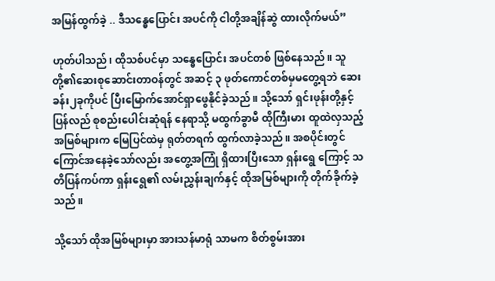အမြန်ထွက်ခဲ့ .. ဒီသန္ဓေပြောင်း အပင်ကို ငါတို့အချိန်ဆွဲ ထားလိုက်မယ်”

ဟုတ်ပါသည်၊ ထိုသစ်ပင်မှာ သန္ဓေပြောင်း အပင်တစ် ဖြစ်နေသည်။ သူတို့၏ဆေးစုဆောင်းတာဝန်တွင် အဆင့် ၃ ဖုတ်ကောင်တစ်မှမတွေ့ရဘဲ ဆေးခန်း၂ခုကိုပင် ပြီးမြောက်အောင်ရှာဖွေနိုင်ခဲ့သည်။ သို့သော် ရှင်းဖုန်းတို့နှင့် ပြန်လည် စုစည်းပေါင်းဆုံရန် နေရာသို့ မထွက်ခွာမီ ထိုကြီးမား ထူထဲလှသည့် အမြစ်များက မြေပြင်ထဲမှ ရုတ်တရက် ထွက်လာခဲ့သည်။ အစပိုင်းတွင် ကြောင်အနေခဲ့သော်လည်း အတွေ့အကြုံ ရှိထားပြီးသော ရှန်းရွေ ကြောင့် သတိပြန်ကပ်ကာ ရှန်းရွေ၏ လမ်းညွှန်းချက်နှင့် ထိုအမြစ်များကို တိုက်ခိုက်ခဲ့သည်။

သို့သော် ထိုအမြစ်များမှာ အားသန်မာရုံ သာမက စိတ်စွမ်းအား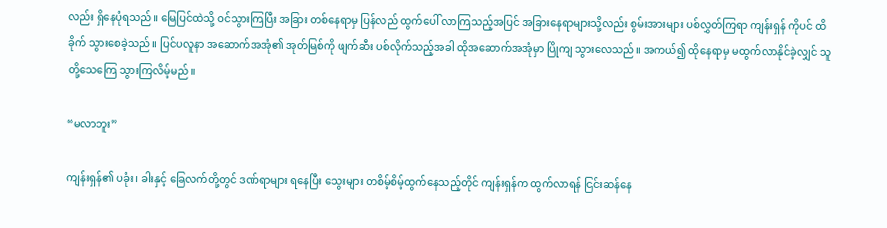လည်း ရှိနေပုံရသည်။ မြေပြင်ထဲသို့ ဝင်သွားကြပြီး အခြား တစ်နေရာမှ ပြန်လည် ထွက်ပေါ် လာကြသည့်အပြင် အခြားနေရာများသို့လည်း စွမ်းအားများ ပစ်လွှတ်ကြရာ ကျန်းရှန် ကိုပင် ထိခိုက် သွားစေခဲ့သည်။ ပြင်ပလူနာ အဆောက်အအုံ၏ အုတ်မြစ်ကို ဖျက်ဆီး ပစ်လိုက်သည့်အခါ ထိုအဆောက်အအုံမှာ ပြိုကျ သွားလေသည်။ အကယ်၍ ထိုနေရာမှ မထွက်လာနိုင်ခဲ့လျှင် သူတို့သေကြေ သွားကြလိမ့်မည်။

“မလာဘူး”

ကျန်းရှန်၏ ပခုံး၊ ခါးနှင့် ခြေလက်တို့တွင် ဒဏ်ရာများ ရနေပြီး သွေးများ တစိမ့်စိမ့်ထွက်နေသည့်တိုင် ကျန်းရှန်က ထွက်လာရန် ငြင်းဆန်နေ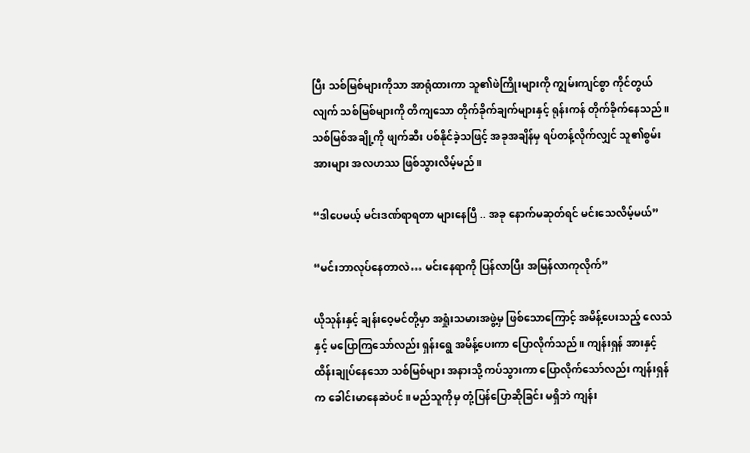ပြီး သစ်မြစ်များကိုသာ အာရုံထားကာ သူ၏ဖဲကြိုးများကို ကျွမ်းကျင်စွာ ကိုင်တွယ်လျက် သစ်မြစ်များကို တိကျသော တိုက်ခိုက်ချက်များနှင့် ရုန်းကန် တိုက်ခိုက်နေသည်။ သစ်မြစ်အချို့ကို ဖျက်ဆီး ပစ်နိုင်ခဲ့သဖြင့် အခုအချိန်မှ ရပ်တန့်လိုက်လျှင် သူ၏စွမ်းအားများ အလဟဿ ဖြစ်သွားလိမ့်မည်။

“ဒါပေမယ့် မင်းဒဏ်ရာရတာ များနေပြီ .. အခု နောက်မဆုတ်ရင် မင်းသေလိမ့်မယ်”

“မင်းဘာလုပ်နေတာလဲ… မင်းနေရာကို ပြန်လာပြီး အမြန်လာကုလိုက်”

ယိုသုန်းနှင့် ချန်းဝေ့မင်တို့မှာ အရှုံးသမားအဖွဲ့မှ ဖြစ်သောကြောင့် အမိန့်ပေးသည့် လေသံနှင့် မပြောကြသော်လည်း ရှန်းရွေ အမိန့်ပေးကာ ပြောလိုက်သည်။ ကျန်းရှန် အားနှင့် ထိန်းချုပ်နေသော သစ်မြစ်များ အနားသို့ ကပ်သွားကာ ပြောလိုက်သော်လည်း ကျန်းရှန်က ခေါင်းမာနေဆဲပင်။ မည်သူကိုမှ တုံ့ပြန်ပြောဆိုခြင်း မရှိဘဲ ကျန်း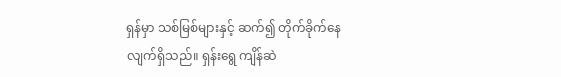ရှန်မှာ သစ်မြစ်များနှင့် ဆက်၍ တိုက်ခိုက်နေလျက်ရှိသည်။ ရှန်းရွေ ကျိန်ဆဲ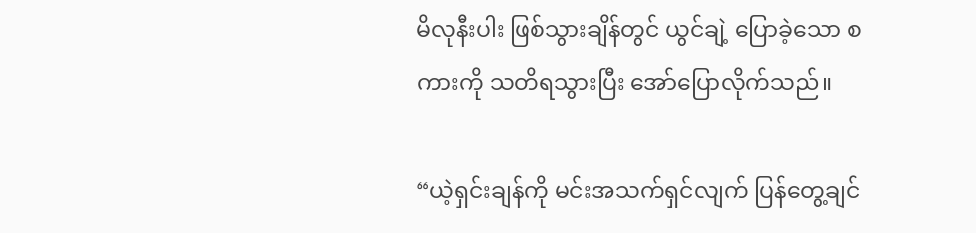မိလုနီးပါး ဖြစ်သွားချိန်တွင် ယွင်ချဲ့ ပြောခဲ့သော စကားကို သတိရသွားပြီး အော်ပြောလိုက်သည်။

“ယဲ့ရှင်းချန်ကို မင်းအသက်ရှင်လျက် ပြန်တွေ့ချင်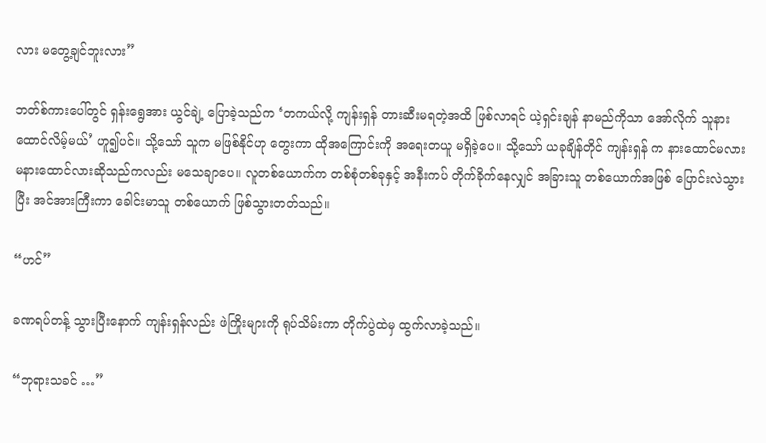လား မတွေ့ချင်ဘူးလား”

ဘတ်စ်ကားပေါ်တွင် ရှန်းရွေအား ယွင်ချဲ့ ပြောခဲ့သည်က ‘တကယ်လို့ ကျန်းရှန် တားဆီးမရတဲ့အထိ ဖြစ်လာရင် ယဲ့ရှင်းချန် နာမည်ကိုသာ အော်လိုက် သူနားထောင်လိမ့်မယ်’ ဟူ၍ပင်။ သို့သော် သူက မဖြစ်နိုင်ဟု တွေးကာ ထိုအကြောင်းကို အရေးတယူ မရှိခဲ့ပေ။ သို့သော် ယခုချိန်တိုင် ကျန်းရှန် က နားထောင်မလား မနားထောင်လားဆိုသည်ကလည်း မသေချာပေ။ လူတစ်ယောက်က တစ်စုံတစ်ခုနှင့် အနီးကပ် တိုက်ခိုက်နေလျှင် အခြားသူ တစ်ယောက်အဖြစ် ပြောင်းလဲသွားပြီး အင်အားကြီးကာ ခေါင်းမာသူ တစ်ယောက် ဖြစ်သွားတတ်သည်။

“ဟင်”

ခဏရပ်တန့် သွားပြီးနောက် ကျန်းရှန်လည်း ဖဲကြိုးများကို ရုပ်သိမ်းကာ တိုက်ပွဲထဲမှ ထွက်လာခဲ့သည်။

“ဘုရားသခင် …”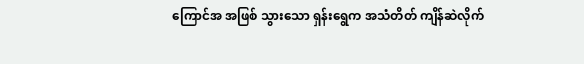ကြောင်အ အဖြစ် သွားသော ရှန်းရွေက အသံတိတ် ကျိန်ဆဲလိုက်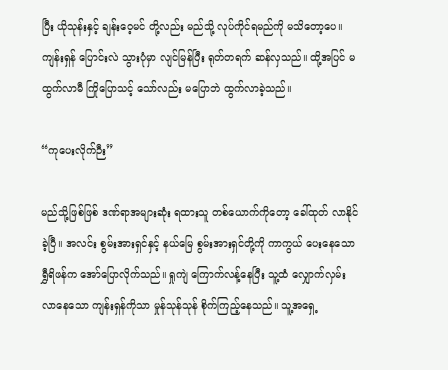ပြီး ယိုသုန်းနှင့် ချန်းဝေ့မင် တို့လည်း မည်သို့ လုပ်ကိုင်ရမည်ကို မသိတော့ပေ။ ကျန်းရှန် ပြောင်းလဲ သွားပုံမှာ လျင်မြန်ပြီး ရုတ်တရက် ဆန်လှသည်။ ထို့အပြင် မထွက်လာမီ ကြိုပြောသင့် သော်လည်း မပြောဘဲ ထွက်လာခဲ့သည်။

“ကုပေးလိုက်ဉီး”

မည်သို့ဖြစ်ဖြစ် ဒဏ်ရာအများဆုံး ရထားသူ တစ်ယောက်ကိုတော့ ခေါ်ထုတ် လာနိုင်ခဲ့ပြီ။ အလင်း စွမ်းအားရှင်နှင့် နယ်မြေ စွမ်းအားရှင်တို့ကို ကာကွယ် ပေးနေသော ရွှီရိဖန်က အော်ပြောလိုက်သည်။ ရှုကျဲ ကြောက်လန့်နေပြီး သူ့ထံ လျှောက်လှမ်း လာနေသော ကျန်းရှန်ကိုသာ မှုန်သုန်သုန် စိုက်ကြည့်နေသည်။ သူ့အရှေ့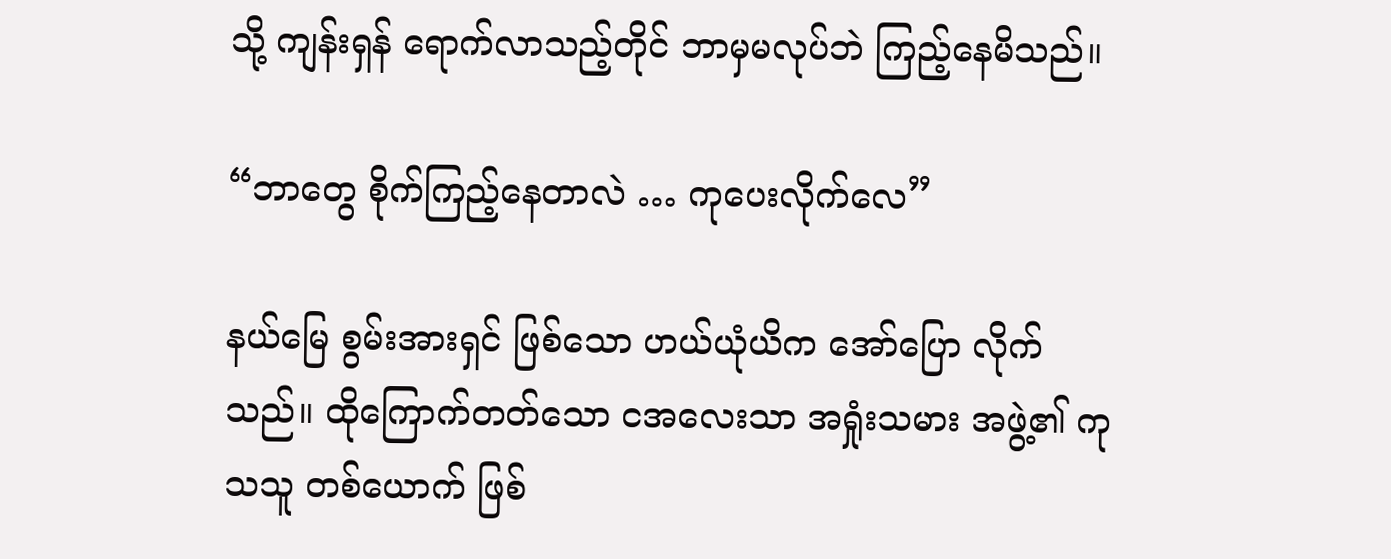သို့ ကျန်းရှန် ရောက်လာသည့်တိုင် ဘာမှမလုပ်ဘဲ ကြည့်နေမိသည်။

“ဘာတွေ စိုက်ကြည့်နေတာလဲ … ကုပေးလိုက်လေ”

နယ်မြေ စွမ်းအားရှင် ဖြစ်သော ဟယ်ယုံယိက အော်ပြော လိုက်သည်။ ထိုကြောက်တတ်သော ငအလေးသာ အရှုံးသမား အဖွဲ့၏ ကုသသူ တစ်ယောက် ဖြစ်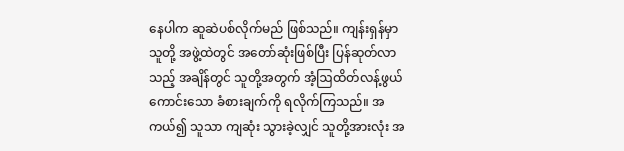နေပါက ဆူဆဲပစ်လိုက်မည် ဖြစ်သည်။ ကျန်းရှန်မှာ သူတို့ အဖွဲ့ထဲတွင် အတော်ဆုံးဖြစ်ပြီး ပြန်ဆုတ်လာသည့် အချိန်တွင် သူတို့အတွက် အံ့ဩထိတ်လန့်ဖွယ် ကောင်းသော ခံစားချက်ကို ရလိုက်ကြသည်။ အကယ်၍ သူသာ ကျဆုံး သွားခဲ့လျှင် သူတို့အားလုံး အ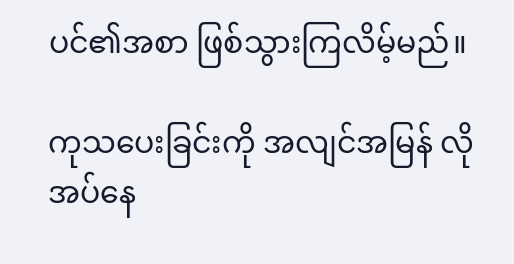ပင်၏အစာ ဖြစ်သွားကြလိမ့်မည်။

ကုသပေးခြင်းကို အလျင်အမြန် လိုအပ်နေ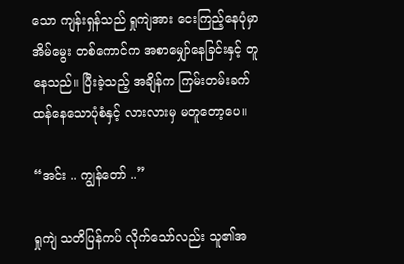သော ကျန်းရှန်သည် ရှုကျဲအား ငေးကြည့်နေပုံမှာ အိမ်မွေး တစ်ကောင်က အစာမျှော်နေခြင်းနှင့် တူနေသည်။ ပြီးခဲ့သည့် အချိန်က ကြမ်းတမ်းခက်ထန်နေသောပုံစံနှင့် လားလားမှ မတူတော့ပေ။

“အင်း .. ကျွန်တော် ..”

ရှုကျဲ သတိပြန်ကပ် လိုက်သော်လည်း သူ၏အ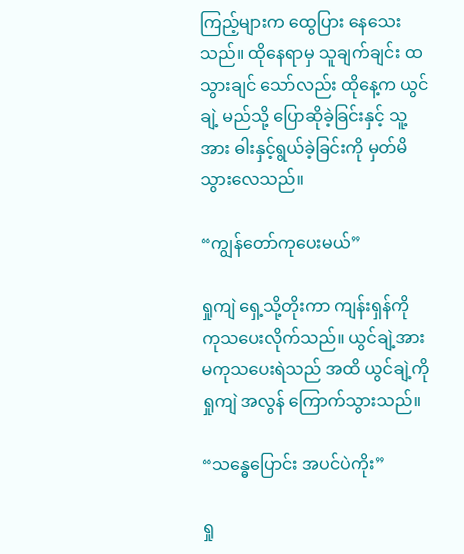ကြည့်များက ထွေပြား နေသေးသည်။ ထိုနေရာမှ သူချက်ချင်း ထသွားချင် သော်လည်း ထိုနေ့က ယွင်ချဲ့ မည်သို့ ပြောဆိုခဲ့ခြင်းနှင့် သူ့အား ဓါးနှင့်ရွယ်ခဲ့ခြင်းကို မှတ်မိသွားလေသည်။

“ကျွန်တော်ကုပေးမယ်”

ရှုကျဲ ရှေ့သို့တိုးကာ ကျန်းရှန်ကို ကုသပေးလိုက်သည်။ ယွင်ချဲ့အား မကုသပေးရဲသည် အထိ ယွင်ချဲ့ကို ရှုကျဲ အလွန် ကြောက်သွားသည်။

“သန္ဓေပြောင်း အပင်ပဲကိုး”

ရှု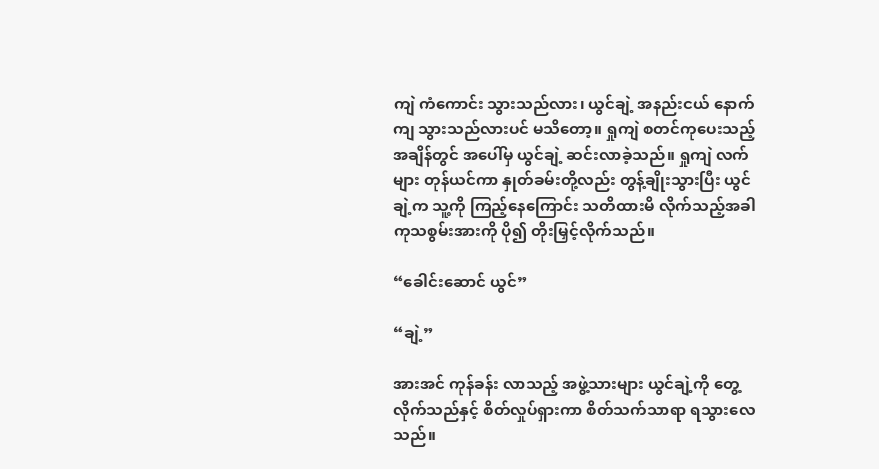ကျဲ ကံကောင်း သွားသည်လား၊ ယွင်ချဲ့ အနည်းငယ် နောက်ကျ သွားသည်လားပင် မသိတော့။ ရှုကျဲ စတင်ကုပေးသည့် အချိန်တွင် အပေါ်မှ ယွင်ချဲ့ ဆင်းလာခဲ့သည်။ ရှုကျဲ လက်များ တုန်ယင်ကာ နှုတ်ခမ်းတို့လည်း တွန့်ချိုးသွားပြီး ယွင်ချဲ့က သူ့ကို ကြည့်နေကြောင်း သတိထားမိ လိုက်သည့်အခါ ကုသစွမ်းအားကို ပို၍ တိုးမြှင့်လိုက်သည်။

“ခေါင်းဆောင် ယွင်”

“ချဲ့”

အားအင် ကုန်ခန်း လာသည့် အဖွဲ့သားများ ယွင်ချဲ့ကို တွေ့လိုက်သည်နှင့် စိတ်လှုပ်ရှားကာ စိတ်သက်သာရာ ရသွားလေသည်။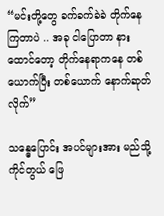“မင်းတို့တွေ ခက်ခက်ခဲခဲ တိုက်နေကြတာပဲ .. အခု ငါပြောတာ နားထောင်တော့ တိုက်နေရာကနေ တစ်ယောက်ပြီး တစ်ယောက် နောက်ဆုတ်လိုက်”

သန္ဓေပြောင်း အပင်များအား မည်သို့ ကိုင်တွယ် ဖြေ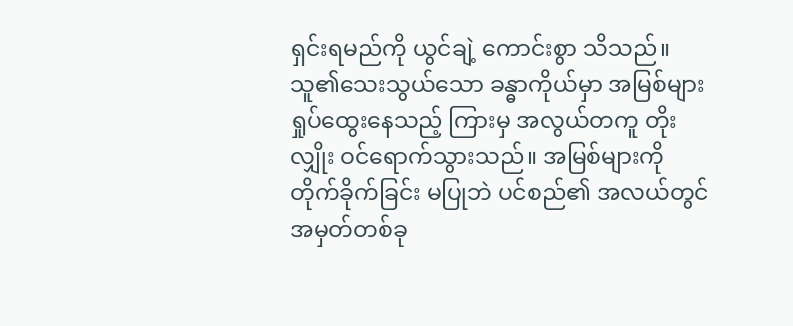ရှင်းရမည်ကို ယွင်ချဲ့ ကောင်းစွာ သိသည်။ သူ၏သေးသွယ်သော ခန္ဓာကိုယ်မှာ အမြစ်များ ရှုပ်ထွေးနေသည့် ကြားမှ အလွယ်တကူ တိုးလျှိုး ဝင်ရောက်သွားသည်။ အမြစ်များကို တိုက်ခိုက်ခြင်း မပြုဘဲ ပင်စည်၏ အလယ်တွင် အမှတ်တစ်ခု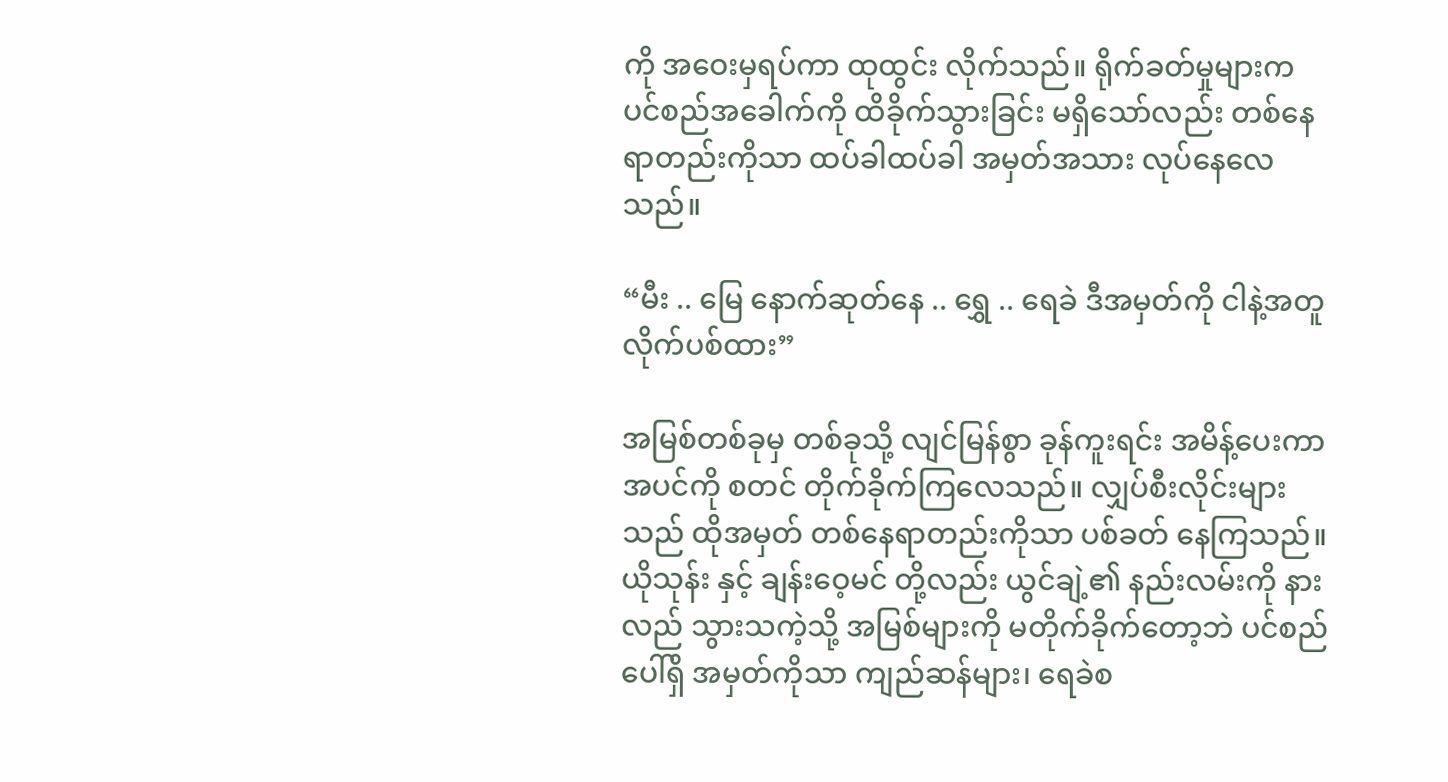ကို အဝေးမှရပ်ကာ ထုထွင်း လိုက်သည်။ ရိုက်ခတ်မှုများက ပင်စည်အခေါက်ကို ထိခိုက်သွားခြင်း မရှိသော်လည်း တစ်နေရာတည်းကိုသာ ထပ်ခါထပ်ခါ အမှတ်အသား လုပ်နေလေသည်။

“မီး .. မြေ နောက်ဆုတ်နေ .. ရွှေ .. ရေခဲ ဒီအမှတ်ကို ငါနဲ့အတူ လိုက်ပစ်ထား”

အမြစ်တစ်ခုမှ တစ်ခုသို့ လျင်မြန်စွာ ခုန်ကူးရင်း အမိန့်ပေးကာ အပင်ကို စတင် တိုက်ခိုက်ကြလေသည်။ လျှပ်စီးလိုင်းများသည် ထိုအမှတ် တစ်နေရာတည်းကိုသာ ပစ်ခတ် နေကြသည်။ ယိုသုန်း နှင့် ချန်းဝေ့မင် တို့လည်း ယွင်ချဲ့၏ နည်းလမ်းကို နားလည် သွားသကဲ့သို့ အမြစ်များကို မတိုက်ခိုက်တော့ဘဲ ပင်စည်ပေါ်ရှိ အမှတ်ကိုသာ ကျည်ဆန်များ၊ ရေခဲစ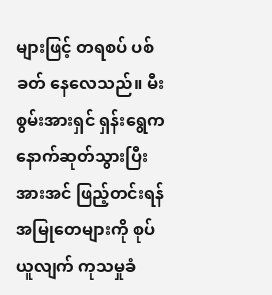များဖြင့် တရစပ် ပစ်ခတ် နေလေသည်။ မီးစွမ်းအားရှင် ရှန်းရွေက နောက်ဆုတ်သွားပြီး အားအင် ဖြည့်တင်းရန် အမြုတေများကို စုပ်ယူလျက် ကုသမှုခံ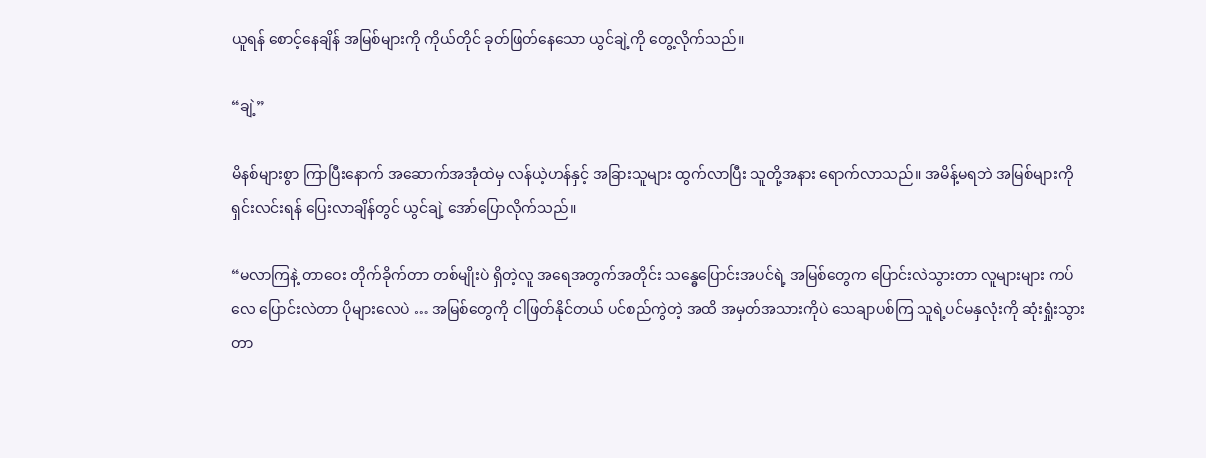ယူရန် စောင့်နေချိန် အမြစ်များကို ကိုယ်တိုင် ခုတ်ဖြတ်နေသော ယွင်ချဲ့ကို တွေ့လိုက်သည်။

“ချဲ့”

မိနစ်များစွာ ကြာပြီးနောက် အဆောက်အအုံထဲမှ လန်ယဲ့ဟန်နှင့် အခြားသူများ ထွက်လာပြီး သူတို့အနား ရောက်လာသည်။ အမိန့်မရဘဲ အမြစ်များကို ရှင်းလင်းရန် ပြေးလာချိန်တွင် ယွင်ချဲ့ အော်ပြောလိုက်သည်။

“မလာကြနဲ့ တာဝေး တိုက်ခိုက်တာ တစ်မျိုးပဲ ရှိတဲ့လူ အရေအတွက်အတိုင်း သန္ဓေပြောင်းအပင်ရဲ့ အမြစ်တွေက ပြောင်းလဲသွားတာ လူများများ ကပ်လေ ပြောင်းလဲတာ ပိုများလေပဲ … အမြစ်တွေကို ငါဖြတ်နိုင်တယ် ပင်စည်ကွဲတဲ့ အထိ အမှတ်အသားကိုပဲ သေချာပစ်ကြ သူရဲ့ပင်မနှလုံးကို ဆုံးရှုံးသွားတာ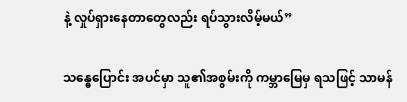နဲ့ လှုပ်ရှားနေတာတွေလည်း ရပ်သွားလိမ့်မယ်”

သန္ဓေပြောင်း အပင်မှာ သူ၏အစွမ်းကို ကမ္ဘာမြေမှ ရသဖြင့် သာမန်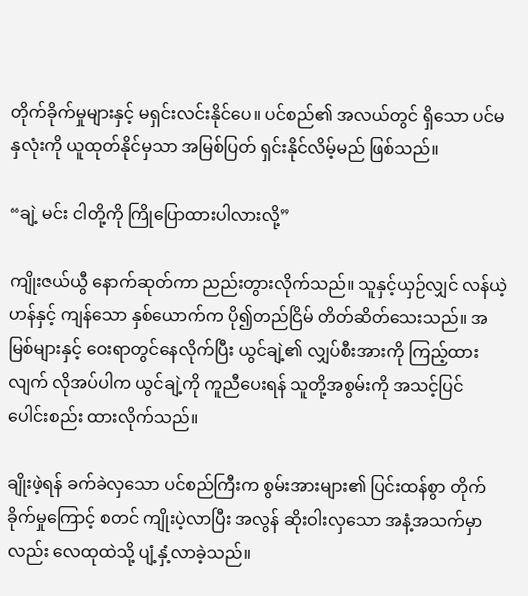တိုက်ခိုက်မှုများနှင့် မရှင်းလင်းနိုင်ပေ။ ပင်စည်၏ အလယ်တွင် ရှိသော ပင်မနှလုံးကို ယူထုတ်နိုင်မှသာ အမြစ်ပြတ် ရှင်းနိုင်လိမ့်မည် ဖြစ်သည်။

“ချဲ့ မင်း ငါတို့ကို ကြိုပြောထားပါလားလို့”

ကျိုးဇယ်ယွီ နောက်ဆုတ်ကာ ညည်းတွားလိုက်သည်။ သူနှင့်ယှဉ်လျှင် လန်ယဲ့ဟန်နှင့် ကျန်သော နှစ်ယောက်က ပို၍တည်ငြိမ် တိတ်ဆိတ်သေးသည်။ အမြစ်များနှင့် ဝေးရာတွင်နေလိုက်ပြီး ယွင်ချဲ့၏ လျှပ်စီးအားကို ကြည့်ထားလျက် လိုအပ်ပါက ယွင်ချဲ့ကို ကူညီပေးရန် သူတို့အစွမ်းကို အသင့်ပြင် ပေါင်းစည်း ထားလိုက်သည်။

ချိုးဖဲ့ရန် ခက်ခဲလှသော ပင်စည်ကြီးက စွမ်းအားများ၏ ပြင်းထန်စွာ တိုက်ခိုက်မှုကြောင့် စတင် ကျိုးပဲ့လာပြီး အလွန် ဆိုးဝါးလှသော အနံ့အသက်မှာလည်း လေထုထဲသို့ ပျံ့နှံ့လာခဲ့သည်။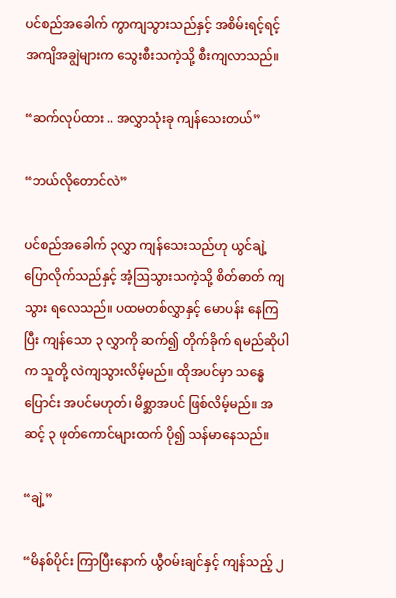ပင်စည်အခေါက် ကွာကျသွားသည်နှင့် အစိမ်းရင့်ရင့် အကျိအချွဲများက သွေးစီးသကဲ့သို့ စီးကျလာသည်။

“ဆက်လုပ်ထား .. အလွှာသုံးခု ကျန်သေးတယ်”

“ဘယ်လိုတောင်လဲ”

ပင်စည်အခေါက် ၃လွှာ ကျန်သေးသည်ဟု ယွင်ချဲ့ ပြောလိုက်သည်နှင့် အံ့ဩသွားသကဲ့သို့ စိတ်ဓာတ် ကျသွား ရလေသည်။ ပထမတစ်လွှာနှင့် မောပန်း နေကြပြီး ကျန်သော ၃ လွှာကို ဆက်၍ တိုက်ခိုက် ရမည်ဆိုပါက သူတို့ လဲကျသွားလိမ့်မည်။ ထိုအပင်မှာ သန္ဓေပြောင်း အပင်မဟုတ်၊ မိစ္ဆာအပင် ဖြစ်လိမ့်မည်။ အဆင့် ၃ ဖုတ်ကောင်များထက် ပို၍ သန်မာနေသည်။

“ချဲ့”

“မိနစ်ပိုင်း ကြာပြီးနောက် ယွီဝမ်းချင်နှင့် ကျန်သည့် ၂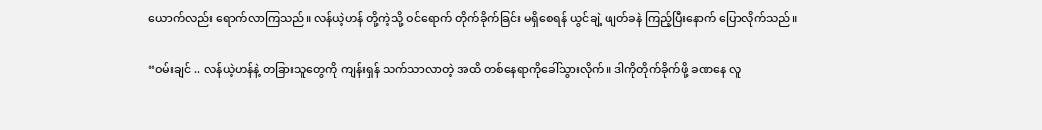ယောက်လည်း ရောက်လာကြသည်။ လန်ယဲ့ဟန် တို့ကဲ့သို့ ဝင်ရောက် တိုက်ခိုက်ခြင်း မရှိစေရန် ယွင်ချဲ့ ဖျတ်ခနဲ ကြည့်ပြီးနောက် ပြောလိုက်သည်။

“ဝမ်းချင် .. လန်ယဲ့ဟန်နဲ့ တခြားသူတွေကို ကျန်းရှန် သက်သာလာတဲ့ အထိ တစ်နေရာကိုခေါ်သွားလိုက်။ ဒါကိုတိုက်ခိုက်ဖို့ ခဏနေ လူ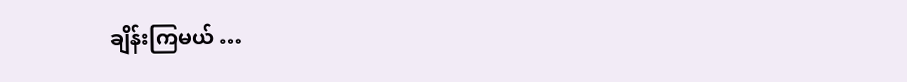ချိန်းကြမယ် …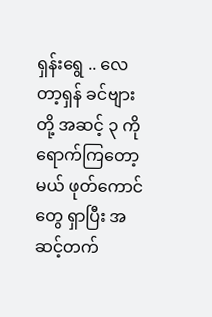ရှန်းရွေ .. လေတာ့ရှန် ခင်ဗျားတို့ အဆင့် ၃ ကို ရောက်ကြတော့မယ် ဖုတ်ကောင်တွေ ရှာပြီး အဆင့်တက်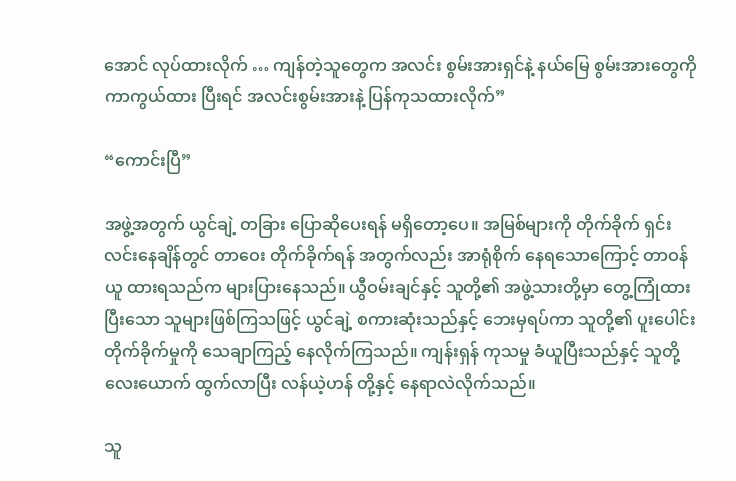အောင် လုပ်ထားလိုက် … ကျန်တဲ့သူတွေက အလင်း စွမ်းအားရှင်နဲ့ နယ်မြေ စွမ်းအားတွေကို ကာကွယ်ထား ပြီးရင် အလင်းစွမ်းအားနဲ့ ပြန်ကုသထားလိုက်”

“ကောင်းပြီ”

အဖွဲ့အတွက် ယွင်ချဲ့ တခြား ပြောဆိုပေးရန် မရှိတော့ပေ။ အမြစ်များကို တိုက်ခိုက် ရှင်းလင်းနေချိန်တွင် တာဝေး တိုက်ခိုက်ရန် အတွက်လည်း အာရုံစိုက် နေရသောကြောင့် တာဝန်ယူ ထားရသည်က များပြားနေသည်။ ယွီဝမ်းချင်နှင့် သူတို့၏ အဖွဲ့သားတို့မှာ တွေ့ကြုံထားပြီးသော သူများဖြစ်ကြသဖြင့် ယွင်ချဲ့ စကားဆုံးသည်နှင့် ဘေးမှရပ်ကာ သူတို့၏ ပူးပေါင်း တိုက်ခိုက်မှုကို သေချာကြည့် နေလိုက်ကြသည်။ ကျန်းရှန် ကုသမှု ခံယူပြီးသည်နှင့် သူတို့လေးယောက် ထွက်လာပြီး လန်ယဲ့ဟန် တို့နှင့် နေရာလဲလိုက်သည်။

သူ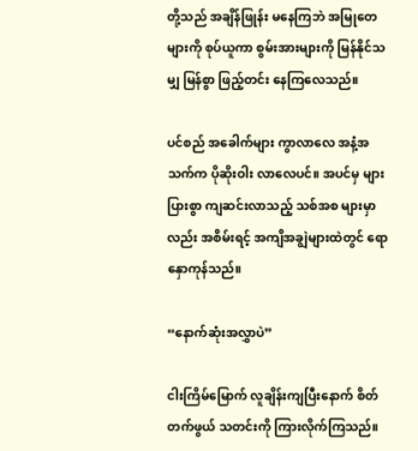တို့သည် အချိန်ဖြုန်း မနေကြဘဲ အမြုတေများကို စုပ်ယူကာ စွမ်းအားများကို မြန်နိုင်သမျှ မြန်စွာ ဖြည့်တင်း နေကြလေသည်။

ပင်စည် အခေါက်များ ကွာလာလေ အနံ့အသက်က ပိုဆိုးဝါး လာလေပင်။ အပင်မှ များပြားစွာ ကျဆင်းလာသည့် သစ်အစ များမှာလည်း အစိမ်းရင့် အကျိအချွဲများထဲတွင် ရောနှောကုန်သည်။

“နောက်ဆုံးအလွှာပဲ”

ငါးကြိမ်မြောက် လူချိန်းကျပြီးနောက် စိတ်တက်ဖွယ် သတင်းကို ကြားလိုက်ကြသည်။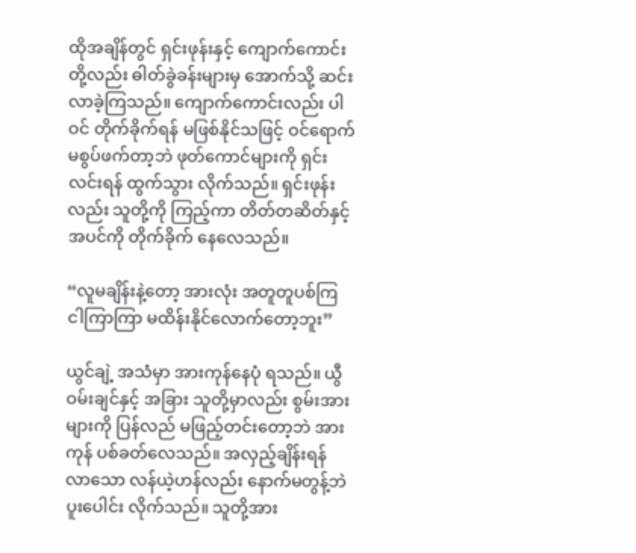ထိုအချိန်တွင် ရှင်းဖုန်းနှင့် ကျောက်ကောင်း တို့လည်း ဓါတ်ခွဲခန်းများမှ အောက်သို့ ဆင်းလာခဲ့ကြသည်။ ကျောက်ကောင်းလည်း ပါဝင် တိုက်ခိုက်ရန် မဖြစ်နိုင်သဖြင့် ဝင်ရောက် မစွပ်ဖက်တာ့ဘဲ ဖုတ်ကောင်များကို ရှင်းလင်းရန် ထွက်သွား လိုက်သည်။ ရှင်းဖုန်းလည်း သူတို့ကို ကြည့်ကာ တိတ်တဆိတ်နှင့် အပင်ကို တိုက်ခိုက် နေလေသည်။

“လူမချိန်းနဲ့တော့ အားလုံး အတူတူပစ်ကြ ငါကြာကြာ မထိန်းနိုင်လောက်တော့ဘူး”

ယွင်ချဲ့ အသံမှာ အားကုန်နေပုံ ရသည်။ ယွီဝမ်းချင်နှင့် အခြား သူတို့မှာလည်း စွမ်းအားများကို ပြန်လည် မဖြည့်တင်းတော့ဘဲ အားကုန် ပစ်ခတ်လေသည်။ အလှည့်ချိန်းရန် လာသော လန်ယဲ့ဟန်လည်း နောက်မတွန့်ဘဲ ပူးပေါင်း လိုက်သည်။ သူတို့အား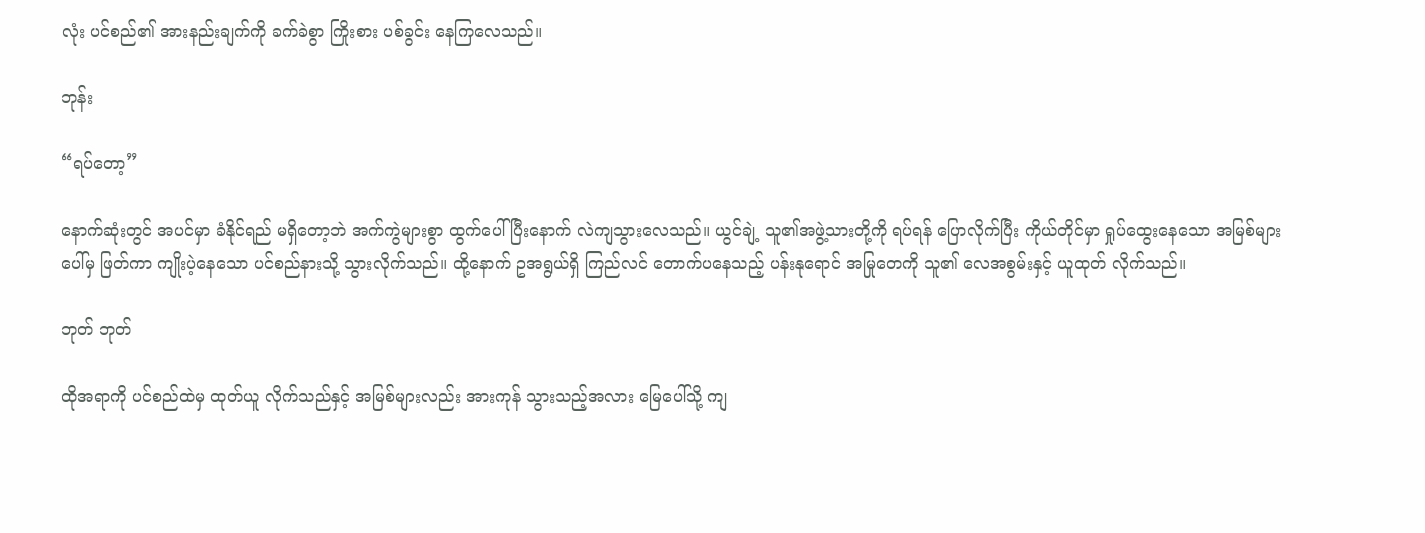လုံး ပင်စည်၏ အားနည်းချက်ကို ခက်ခဲစွာ ကြိုးစား ပစ်ခွင်း နေကြလေသည်။

ဘုန်း

“ရပ်တော့”

နောက်ဆုံးတွင် အပင်မှာ ခံနိုင်ရည် မရှိတော့ဘဲ အက်ကွဲများစွာ ထွက်ပေါ် ပြီးနောက် လဲကျသွားလေသည်။ ယွင်ချဲ့ သူ၏အဖွဲ့သားတို့ကို ရပ်ရန် ပြောလိုက်ပြီး ကိုယ်တိုင်မှာ ရှုပ်ထွေးနေသော အမြစ်များပေါ်မှ ဖြတ်ကာ ကျိုးပဲ့နေသော ပင်စည်နားသို့ သွားလိုက်သည်။ ထို့နောက် ဥအရွယ်ရှိ ကြည်လင် တောက်ပနေသည့် ပန်းနုရောင် အမြုတေကို သူ၏ လေအစွမ်းနှင့် ယူထုတ် လိုက်သည်။

ဘုတ် ဘုတ်

ထိုအရာကို ပင်စည်ထဲမှ ထုတ်ယူ လိုက်သည်နှင့် အမြစ်များလည်း အားကုန် သွားသည့်အလား မြေပေါ်သို့ ကျ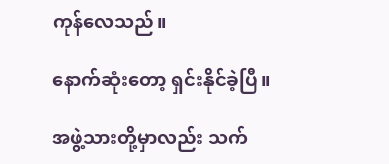ကုန်လေသည်။

နောက်ဆုံးတော့ ရှင်းနိုင်ခဲ့ပြီ။

အဖွဲ့သားတို့မှာလည်း သက်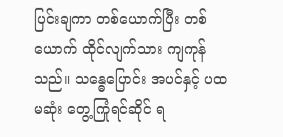ပြင်းချကာ တစ်ယောက်ပြီး တစ်ယောက် ထိုင်လျက်သား ကျကုန်သည်။ သန္ဓေပြောင်း အပင်နှင့် ပထမဆုံး တွေ့ကြုံရင်ဆိုင် ရ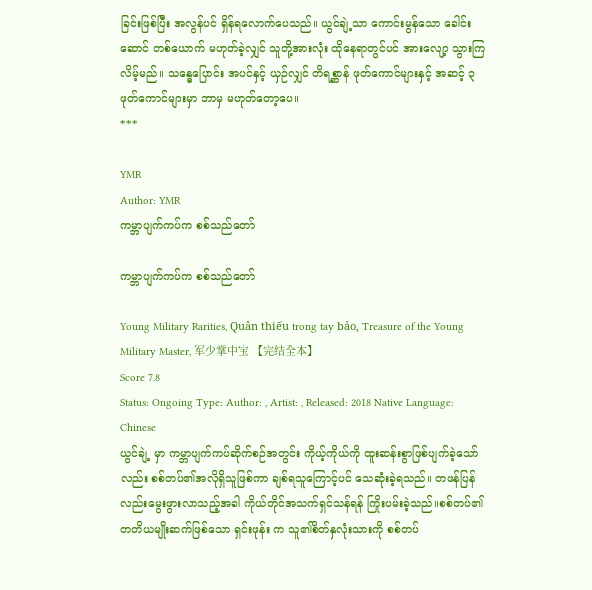ခြင်းဖြစ်ပြီး အလွန်ပင် ရှိန်ရလောက်ပေသည်။ ယွင်ချဲ့သာ ကောင်းမွန်သော ခေါင်းဆောင် တစ်ယောက် မဟုတ်ခဲ့လျှင် သူတို့အားလုံး ထိုနေရာတွင်ပင် အားလျော့ သွားကြလိမ့်မည်။ သန္ဓေပြောင်း အပင်နှင့် ယှဉ်လျှင် တိရစ္ဆာန် ဖုတ်ကောင်များနှင့် အဆင့် ၃ ဖုတ်ကောင်များမှာ ဘာမှ မဟုတ်တော့ပေ။
***

YMR
Author: YMR
ကမ္ဘာပျက်ကပ်က စစ်သည်တော်

ကမ္ဘာပျက်ကပ်က စစ်သည်တော်

Young Military Rarities, Quân thiếu trong tay bảo, Treasure of the Young Military Master, 军少掌中宝 【完结全本】
Score 7.8
Status: Ongoing Type: Author: , Artist: , Released: 2018 Native Language: Chinese
ယွင်ချဲ့ မှာ ကမ္ဘာပျက်ကပ်ဆိုက်စဉ်အတွင်း ကိုယ့်ကိုယ်ကို ထူးဆန်းစွာဖြစ်ပျက်ခဲ့သော်လည်း စစ်တပ်၏အလိုရှိသူဖြစ်ကာ ချစ်ရသူကြောင့်ပင် သေဆုံးခဲ့ရသည်။ တဖန်ပြန်လည်းမွေးဖွားလာသည့်အခါ ကိုယ်တိုင်အသက်ရှင်သန်ရန် ကြိုးပမ်းခဲ့သည်။စစ်တပ်၏တတိယမျိုးဆက်ဖြစ်သော ရှင်းဖုန်း က သူ၏စိတ်နှလုံးသားကို စစ်တပ်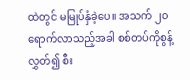ထဲတွင် မမြုပ်နှံခဲ့ပေ။ အသက် ၂၀ရောက်လာသည့်အခါ စစ်တပ်ကိုစွန့်လွှတ်၍ စီး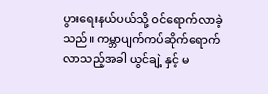ပွားရေးနယ်ပယ်သို့ ဝင်ရောက်လာခဲ့သည်။ ကမ္ဘာပျက်ကပ်ဆိုက်ရောက်လာသည့်အခါ ယွင်ချဲ့ နှင့် မ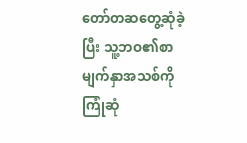တော်တဆတွေ့ဆုံခဲ့ပြီး သူ့ဘဝ၏စာမျက်နှာအသစ်ကို ကြုံဆုံ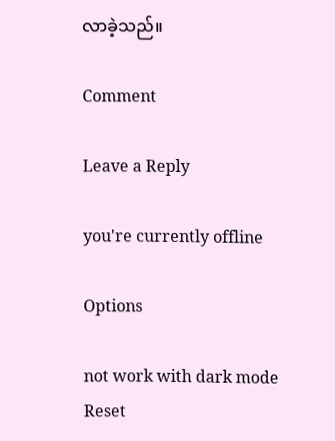လာခဲ့သည်။

Comment

Leave a Reply

you're currently offline

Options

not work with dark mode
Reset